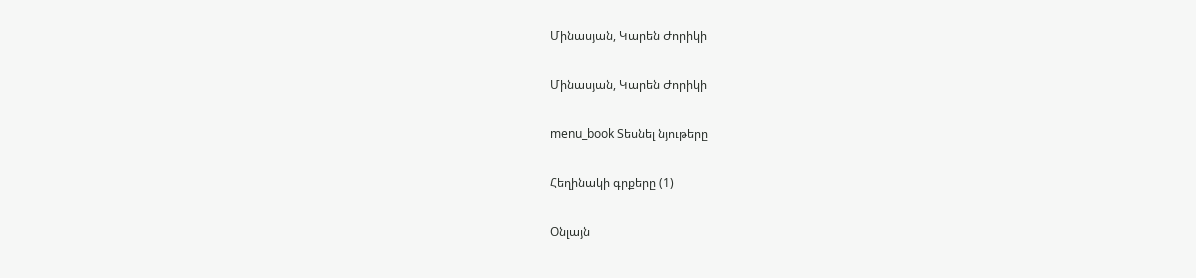Մինասյան, Կարեն Ժորիկի

Մինասյան, Կարեն Ժորիկի

menu_book Տեսնել նյութերը

Հեղինակի գրքերը (1)

Օնլայն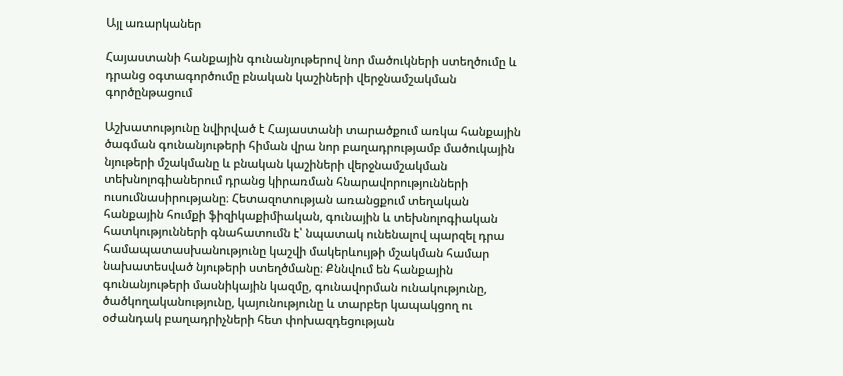Այլ առարկաներ

Հայաստանի հանքային գունանյութերով նոր մածուկների ստեղծումը և դրանց օգտագործումը բնական կաշիների վերջնամշակման գործընթացում

Աշխատությունը նվիրված է Հայաստանի տարածքում առկա հանքային ծագման գունանյութերի հիման վրա նոր բաղադրությամբ մածուկային նյութերի մշակմանը և բնական կաշիների վերջնամշակման տեխնոլոգիաներում դրանց կիրառման հնարավորությունների ուսումնասիրությանը։ Հետազոտության առանցքում տեղական հանքային հումքի ֆիզիկաքիմիական, գունային և տեխնոլոգիական հատկությունների գնահատումն է՝ նպատակ ունենալով պարզել դրա համապատասխանությունը կաշվի մակերևույթի մշակման համար նախատեսված նյութերի ստեղծմանը։ Քննվում են հանքային գունանյութերի մասնիկային կազմը, գունավորման ունակությունը, ծածկողականությունը, կայունությունը և տարբեր կապակցող ու օժանդակ բաղադրիչների հետ փոխազդեցության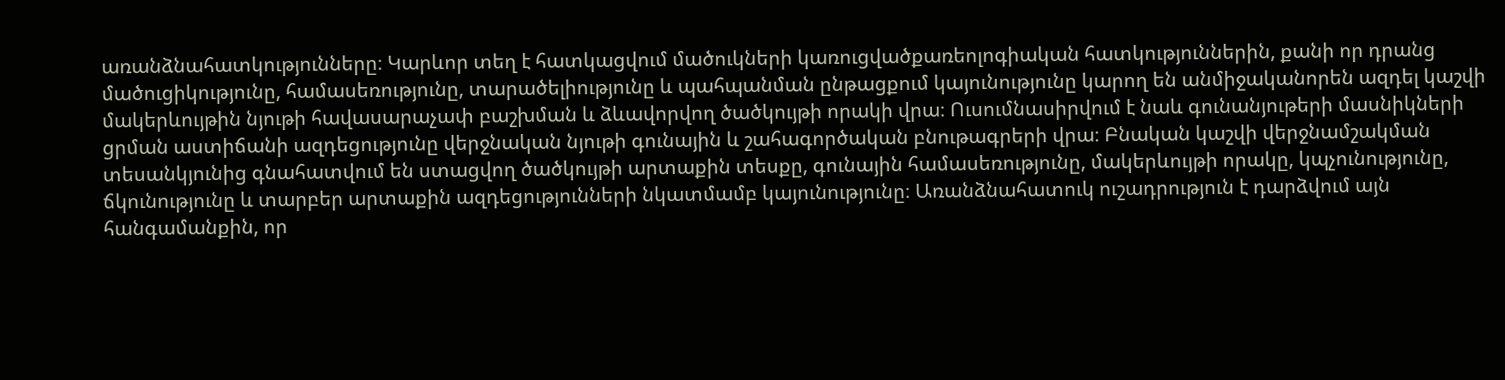առանձնահատկությունները։ Կարևոր տեղ է հատկացվում մածուկների կառուցվածքառեոլոգիական հատկություններին, քանի որ դրանց մածուցիկությունը, համասեռությունը, տարածելիությունը և պահպանման ընթացքում կայունությունը կարող են անմիջականորեն ազդել կաշվի մակերևույթին նյութի հավասարաչափ բաշխման և ձևավորվող ծածկույթի որակի վրա։ Ուսումնասիրվում է նաև գունանյութերի մասնիկների ցրման աստիճանի ազդեցությունը վերջնական նյութի գունային և շահագործական բնութագրերի վրա։ Բնական կաշվի վերջնամշակման տեսանկյունից գնահատվում են ստացվող ծածկույթի արտաքին տեսքը, գունային համասեռությունը, մակերևույթի որակը, կպչունությունը, ճկունությունը և տարբեր արտաքին ազդեցությունների նկատմամբ կայունությունը։ Առանձնահատուկ ուշադրություն է դարձվում այն հանգամանքին, որ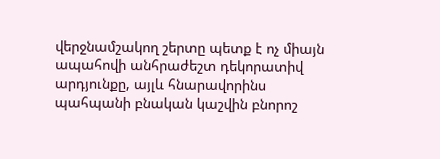վերջնամշակող շերտը պետք է ոչ միայն ապահովի անհրաժեշտ դեկորատիվ արդյունքը, այլև հնարավորինս պահպանի բնական կաշվին բնորոշ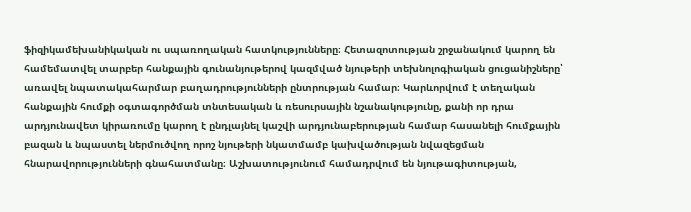ֆիզիկամեխանիկական ու սպառողական հատկությունները։ Հետազոտության շրջանակում կարող են համեմատվել տարբեր հանքային գունանյութերով կազմված նյութերի տեխնոլոգիական ցուցանիշները՝ առավել նպատակահարմար բաղադրությունների ընտրության համար։ Կարևորվում է տեղական հանքային հումքի օգտագործման տնտեսական և ռեսուրսային նշանակությունը, քանի որ դրա արդյունավետ կիրառումը կարող է ընդլայնել կաշվի արդյունաբերության համար հասանելի հումքային բազան և նպաստել ներմուծվող որոշ նյութերի նկատմամբ կախվածության նվազեցման հնարավորությունների գնահատմանը։ Աշխատությունում համադրվում են նյութագիտության,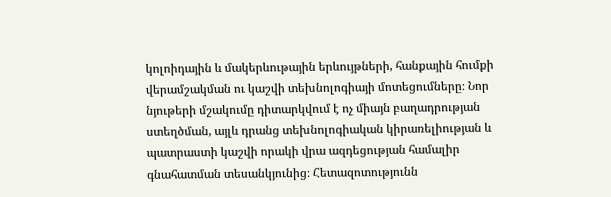կոլոիդային և մակերևութային երևույթների, հանքային հումքի վերամշակման ու կաշվի տեխնոլոգիայի մոտեցումները։ Նոր նյութերի մշակումը դիտարկվում է ոչ միայն բաղադրության ստեղծման, այլև դրանց տեխնոլոգիական կիրառելիության և պատրաստի կաշվի որակի վրա ազդեցության համալիր գնահատման տեսանկյունից։ Հետազոտությունն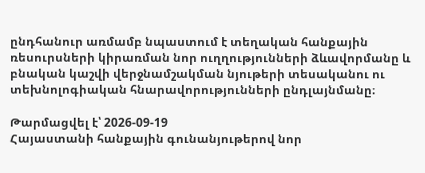ընդհանուր առմամբ նպաստում է տեղական հանքային ռեսուրսների կիրառման նոր ուղղությունների ձևավորմանը և բնական կաշվի վերջնամշակման նյութերի տեսականու ու տեխնոլոգիական հնարավորությունների ընդլայնմանը։

Թարմացվել է՝ 2026-09-19
Հայաստանի հանքային գունանյութերով նոր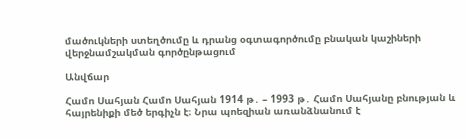մածուկների ստեղծումը և դրանց օգտագործումը բնական կաշիների վերջնամշակման գործընթացում

Անվճար

Համո Սահյան Համո Սահյան 1914 թ․ – 1993 թ․ Համո Սահյանը բնության և հայրենիքի մեծ երգիչն է։ Նրա պոեզիան առանձնանում է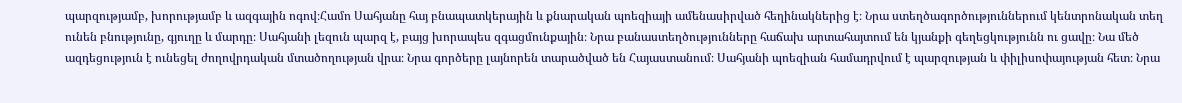պարզությամբ, խորությամբ և ազգային ոգով։Համո Սահյանը հայ բնապատկերային և քնարական պոեզիայի ամենասիրված հեղինակներից է։ Նրա ստեղծագործություններում կենտրոնական տեղ ունեն բնությունը, գյուղը և մարդը։ Սահյանի լեզուն պարզ է, բայց խորապես զգացմունքային։ Նրա բանաստեղծությունները հաճախ արտահայտում են կյանքի գեղեցկությունն ու ցավը։ Նա մեծ ազդեցություն է ունեցել ժողովրդական մտածողության վրա։ Նրա գործերը լայնորեն տարածված են Հայաստանում։ Սահյանի պոեզիան համադրվում է պարզության և փիլիսոփայության հետ։ Նրա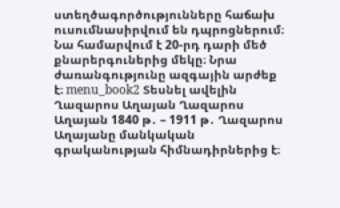ստեղծագործությունները հաճախ ուսումնասիրվում են դպրոցներում։ Նա համարվում է 20-րդ դարի մեծ քնարերգուներից մեկը։ Նրա ժառանգությունը ազգային արժեք է։ menu_book2 Տեսնել ավելին Ղազարոս Աղայան Ղազարոս Աղայան 1840 թ․ – 1911 թ․ Ղազարոս Աղայանը մանկական գրականության հիմնադիրներից է։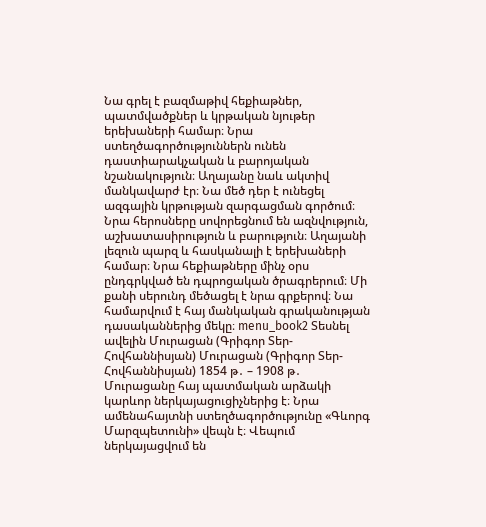Նա գրել է բազմաթիվ հեքիաթներ, պատմվածքներ և կրթական նյութեր երեխաների համար։ Նրա ստեղծագործություններն ունեն դաստիարակչական և բարոյական նշանակություն։ Աղայանը նաև ակտիվ մանկավարժ էր։ Նա մեծ դեր է ունեցել ազգային կրթության զարգացման գործում։ Նրա հերոսները սովորեցնում են ազնվություն, աշխատասիրություն և բարություն։ Աղայանի լեզուն պարզ և հասկանալի է երեխաների համար։ Նրա հեքիաթները մինչ օրս ընդգրկված են դպրոցական ծրագրերում։ Մի քանի սերունդ մեծացել է նրա գրքերով։ Նա համարվում է հայ մանկական գրականության դասականներից մեկը։ menu_book2 Տեսնել ավելին Մուրացան (Գրիգոր Տեր-Հովհաննիսյան) Մուրացան (Գրիգոր Տեր-Հովհաննիսյան) 1854 թ․ – 1908 թ․ Մուրացանը հայ պատմական արձակի կարևոր ներկայացուցիչներից է։ Նրա ամենահայտնի ստեղծագործությունը «Գևորգ Մարզպետունի» վեպն է։ Վեպում ներկայացվում են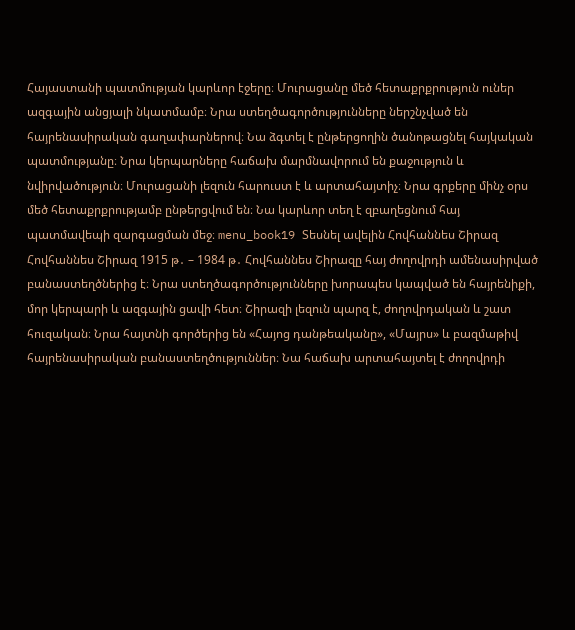Հայաստանի պատմության կարևոր էջերը։ Մուրացանը մեծ հետաքրքրություն ուներ ազգային անցյալի նկատմամբ։ Նրա ստեղծագործությունները ներշնչված են հայրենասիրական գաղափարներով։ Նա ձգտել է ընթերցողին ծանոթացնել հայկական պատմությանը։ Նրա կերպարները հաճախ մարմնավորում են քաջություն և նվիրվածություն։ Մուրացանի լեզուն հարուստ է և արտահայտիչ։ Նրա գրքերը մինչ օրս մեծ հետաքրքրությամբ ընթերցվում են։ Նա կարևոր տեղ է զբաղեցնում հայ պատմավեպի զարգացման մեջ։ menu_book19 Տեսնել ավելին Հովհաննես Շիրազ Հովհաննես Շիրազ 1915 թ․ – 1984 թ․ Հովհաննես Շիրազը հայ ժողովրդի ամենասիրված բանաստեղծներից է։ Նրա ստեղծագործությունները խորապես կապված են հայրենիքի, մոր կերպարի և ազգային ցավի հետ։ Շիրազի լեզուն պարզ է, ժողովրդական և շատ հուզական։ Նրա հայտնի գործերից են «Հայոց դանթեականը», «Մայրս» և բազմաթիվ հայրենասիրական բանաստեղծություններ։ Նա հաճախ արտահայտել է ժողովրդի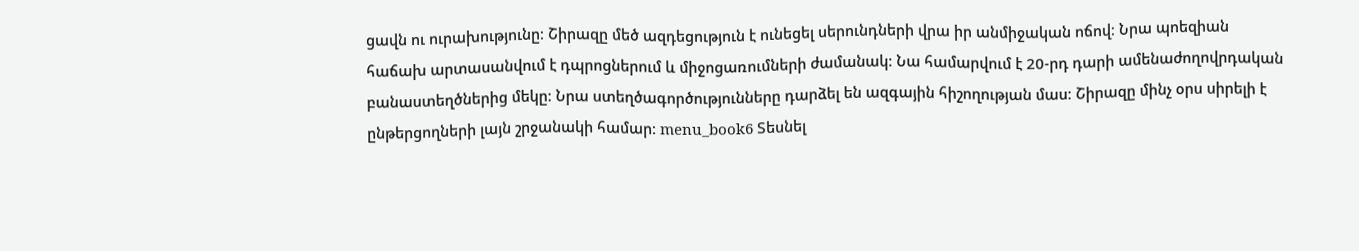ցավն ու ուրախությունը։ Շիրազը մեծ ազդեցություն է ունեցել սերունդների վրա իր անմիջական ոճով։ Նրա պոեզիան հաճախ արտասանվում է դպրոցներում և միջոցառումների ժամանակ։ Նա համարվում է 20-րդ դարի ամենաժողովրդական բանաստեղծներից մեկը։ Նրա ստեղծագործությունները դարձել են ազգային հիշողության մաս։ Շիրազը մինչ օրս սիրելի է ընթերցողների լայն շրջանակի համար։ menu_book6 Տեսնել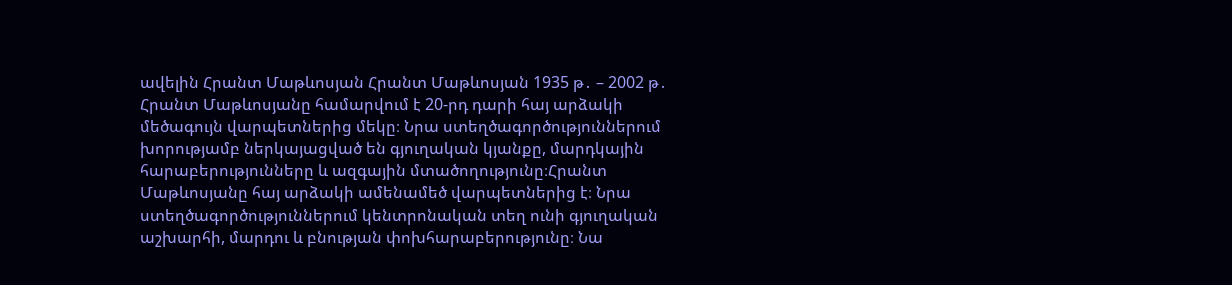ավելին Հրանտ Մաթևոսյան Հրանտ Մաթևոսյան 1935 թ․ – 2002 թ․ Հրանտ Մաթևոսյանը համարվում է 20-րդ դարի հայ արձակի մեծագույն վարպետներից մեկը։ Նրա ստեղծագործություններում խորությամբ ներկայացված են գյուղական կյանքը, մարդկային հարաբերությունները և ազգային մտածողությունը։Հրանտ Մաթևոսյանը հայ արձակի ամենամեծ վարպետներից է։ Նրա ստեղծագործություններում կենտրոնական տեղ ունի գյուղական աշխարհի, մարդու և բնության փոխհարաբերությունը։ Նա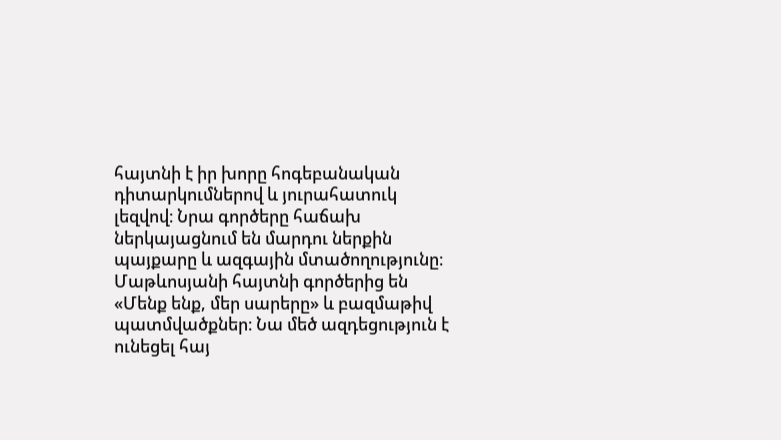հայտնի է իր խորը հոգեբանական դիտարկումներով և յուրահատուկ լեզվով։ Նրա գործերը հաճախ ներկայացնում են մարդու ներքին պայքարը և ազգային մտածողությունը։ Մաթևոսյանի հայտնի գործերից են «Մենք ենք, մեր սարերը» և բազմաթիվ պատմվածքներ։ Նա մեծ ազդեցություն է ունեցել հայ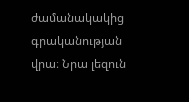ժամանակակից գրականության վրա։ Նրա լեզուն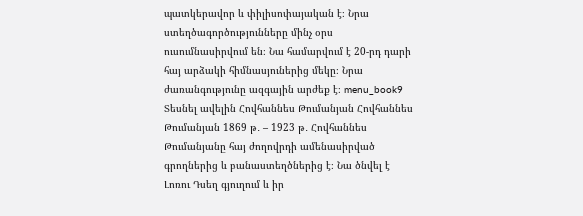պատկերավոր և փիլիսոփայական է։ Նրա ստեղծագործությունները մինչ օրս ուսումնասիրվում են։ Նա համարվում է 20-րդ դարի հայ արձակի հիմնասյուներից մեկը։ Նրա ժառանգությունը ազգային արժեք է։ menu_book9 Տեսնել ավելին Հովհաննես Թումանյան Հովհաննես Թումանյան 1869 թ․ – 1923 թ․ Հովհաննես Թումանյանը հայ ժողովրդի ամենասիրված գրողներից և բանաստեղծներից է։ Նա ծնվել է Լոռու Դսեղ գյուղում և իր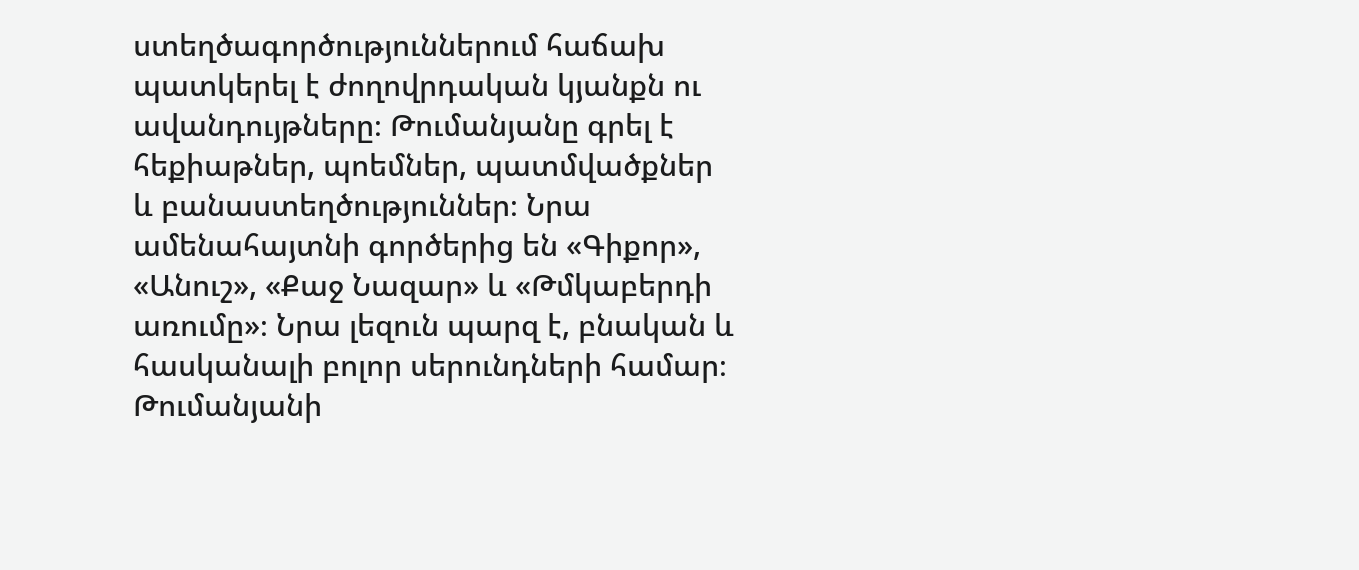ստեղծագործություններում հաճախ պատկերել է ժողովրդական կյանքն ու ավանդույթները։ Թումանյանը գրել է հեքիաթներ, պոեմներ, պատմվածքներ և բանաստեղծություններ։ Նրա ամենահայտնի գործերից են «Գիքոր», «Անուշ», «Քաջ Նազար» և «Թմկաբերդի առումը»։ Նրա լեզուն պարզ է, բնական և հասկանալի բոլոր սերունդների համար։ Թումանյանի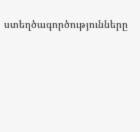ստեղծագործությունները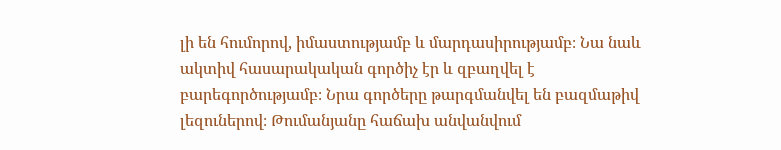լի են հումորով, իմաստությամբ և մարդասիրությամբ։ Նա նաև ակտիվ հասարակական գործիչ էր և զբաղվել է բարեգործությամբ։ Նրա գործերը թարգմանվել են բազմաթիվ լեզուներով։ Թումանյանը հաճախ անվանվում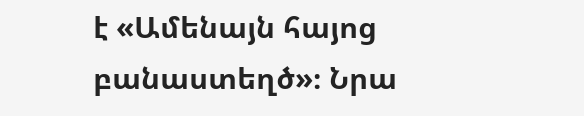է «Ամենայն հայոց բանաստեղծ»։ Նրա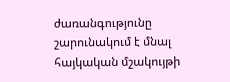ժառանգությունը շարունակում է մնալ հայկական մշակույթի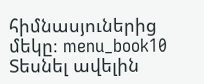հիմնասյուներից մեկը։ menu_book10 Տեսնել ավելին